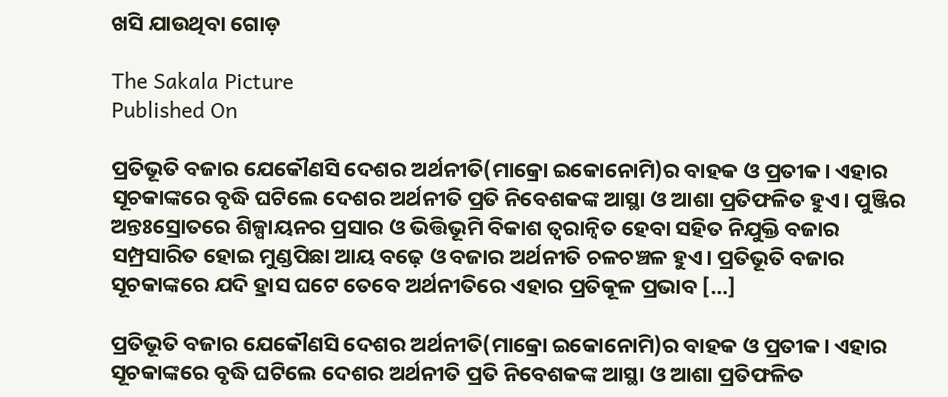ଖସି ଯାଉଥିବା ଗୋଡ଼

The Sakala Picture
Published On

ପ୍ରତିଭୂତି ବଜାର ଯେକୌଣସି ଦେଶର ଅର୍ଥନୀତି(ମାକ୍ରୋ ଇକୋନୋମି)ର ବାହକ ଓ ପ୍ରତୀକ। ଏହାର ସୂଚକାଙ୍କରେ ବୃଦ୍ଧି ଘଟିଲେ ଦେଶର ଅର୍ଥନୀତି ପ୍ରତି ନିବେଶକଙ୍କ ଆସ୍ଥା ଓ ଆଶା ପ୍ରତିଫଳିତ ହୁଏ। ପୁଞ୍ଜିର ଅନ୍ତଃସ୍ରୋତରେ ଶିଳ୍ପାୟନର ପ୍ରସାର ଓ ଭିତ୍ତିଭୂମି ବିକାଶ ତ୍ୱରାନ୍ୱିତ ହେବା ସହିତ ନିଯୁକ୍ତି ବଜାର ସମ୍ପ୍ରସାରିତ ହୋଇ ମୁଣ୍ଡପିଛା ଆୟ ବଢ଼େ ଓ ବଜାର ଅର୍ଥନୀତି ଚଳଚଞ୍ଚଳ ହୁଏ। ପ୍ରତିଭୂତି ବଜାର ସୂଚକାଙ୍କରେ ଯଦି ହ୍ରାସ ଘଟେ ତେବେ ଅର୍ଥନୀତିରେ ଏହାର ପ୍ରତିକୂଳ ପ୍ରଭାବ […]

ପ୍ରତିଭୂତି ବଜାର ଯେକୌଣସି ଦେଶର ଅର୍ଥନୀତି(ମାକ୍ରୋ ଇକୋନୋମି)ର ବାହକ ଓ ପ୍ରତୀକ। ଏହାର ସୂଚକାଙ୍କରେ ବୃଦ୍ଧି ଘଟିଲେ ଦେଶର ଅର୍ଥନୀତି ପ୍ରତି ନିବେଶକଙ୍କ ଆସ୍ଥା ଓ ଆଶା ପ୍ରତିଫଳିତ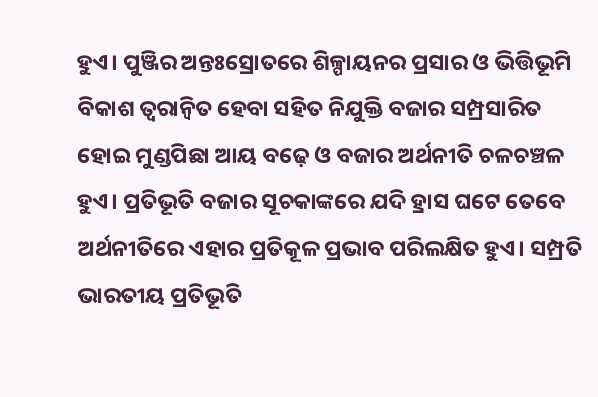ହୁଏ। ପୁଞ୍ଜିର ଅନ୍ତଃସ୍ରୋତରେ ଶିଳ୍ପାୟନର ପ୍ରସାର ଓ ଭିତ୍ତିଭୂମି ବିକାଶ ତ୍ୱରାନ୍ୱିତ ହେବା ସହିତ ନିଯୁକ୍ତି ବଜାର ସମ୍ପ୍ରସାରିତ ହୋଇ ମୁଣ୍ଡପିଛା ଆୟ ବଢ଼େ ଓ ବଜାର ଅର୍ଥନୀତି ଚଳଚଞ୍ଚଳ ହୁଏ। ପ୍ରତିଭୂତି ବଜାର ସୂଚକାଙ୍କରେ ଯଦି ହ୍ରାସ ଘଟେ ତେବେ ଅର୍ଥନୀତିରେ ଏହାର ପ୍ରତିକୂଳ ପ୍ରଭାବ ପରିଲକ୍ଷିତ ହୁଏ। ସମ୍ପ୍ରତି ଭାରତୀୟ ପ୍ରତିଭୂତି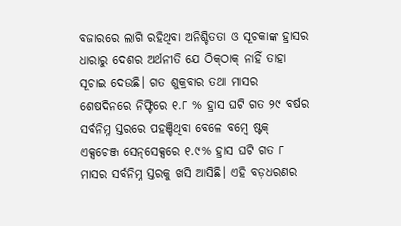ବଜାରରେ ଲାଗି ରହିଥିବା ଅନିଶ୍ଚିତତା ଓ ସୂଚକାଙ୍କ ହ୍ରାସର ଧାରାରୁ ଦେଶର ଅର୍ଥନୀତି ଯେ ଠିକ୍‌‌ଠାକ୍‌‌ ନାହିଁ ତାହା ସୂଚାଇ ଦେଉଛି। ଗତ ଶୁକ୍ରବାର ତଥା ମାସର ଶେଷଦିନରେ ନିଫ୍ଟିରେ ୧.୮ % ହ୍ରାସ ଘଟି ଗତ ୨୯ ବର୍ଷର ସର୍ବନିମ୍ନ ସ୍ତରରେ ପହଞ୍ଚିଥିବା ବେଳେ ବମ୍ବେ ଷ୍ଟକ୍‌‌ ଏକ୍ସଚେଞ୍ଜ ସେନ୍‌‌ସେକ୍ସରେ ୧.୯% ହ୍ରାସ ଘଟି ଗତ ୮ ମାସର ସର୍ବନିମ୍ନ ସ୍ତରକୁ ଖସି ଆସିଛି। ଏହି ବଡ଼ଧରଣର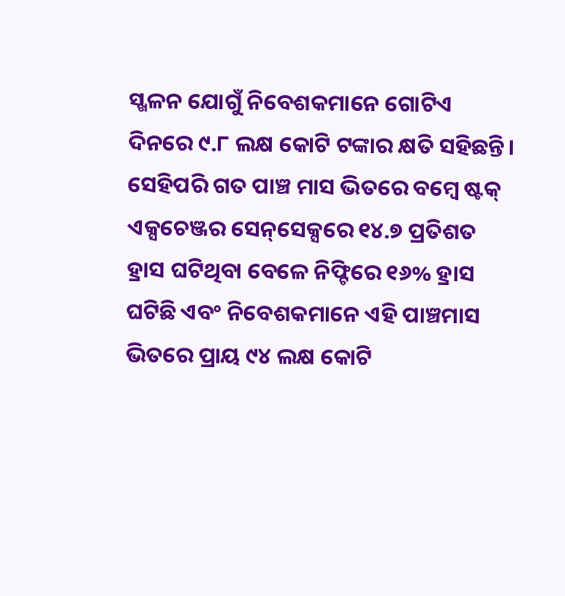ସ୍ଖଳନ ଯୋଗୁଁ ନିବେଶକମାନେ ଗୋଟିଏ ଦିନରେ ୯.୮ ଲକ୍ଷ କୋଟି ଟଙ୍କାର କ୍ଷତି ସହିଛନ୍ତି। ସେହିପରି ଗତ ପାଞ୍ଚ ମାସ ଭିତରେ ବମ୍ବେ ଷ୍ଟକ୍‌‌ ଏକ୍ସଚେଞ୍ଜର ସେନ୍‌‌ସେକ୍ସରେ ୧୪.୭ ପ୍ରତିଶତ ହ୍ରାସ ଘଟିଥିବା ବେଳେ ନିଫ୍ଟିରେ ୧୬% ହ୍ରାସ ଘଟିଛି ଏବଂ ନିବେଶକମାନେ ଏହି ପାଞ୍ଚମାସ ଭିତରେ ପ୍ରାୟ ୯୪ ଲକ୍ଷ କୋଟି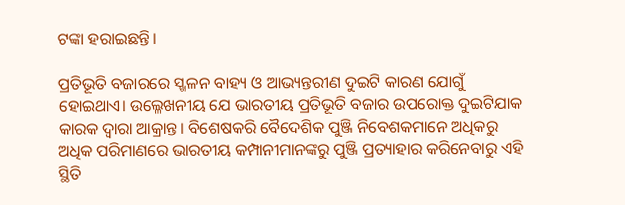ଟଙ୍କା ହରାଇଛନ୍ତି।

ପ୍ରତିଭୂତି ବଜାରରେ ସ୍ଖଳନ ବାହ୍ୟ ଓ ଆଭ୍ୟନ୍ତରୀଣ ଦୁଇଟି କାରଣ ଯୋଗୁଁ ହୋଇଥାଏ। ଉଲ୍ଳେଖନୀୟ ଯେ ଭାରତୀୟ ପ୍ରତିଭୂତି ବଜାର ଉପରୋକ୍ତ ଦୁଇଟିଯାକ କାରକ ଦ୍ୱାରା ଆକ୍ରାନ୍ତ। ବିଶେଷକରି ବୈଦେଶିକ ପୁଞ୍ଜି ନିବେଶକମାନେ ଅଧିକରୁ ଅଧିକ ପରିମାଣରେ ଭାରତୀୟ କମ୍ପାନୀମାନଙ୍କରୁ ପୁଞ୍ଜି ପ୍ରତ୍ୟାହାର କରିନେବାରୁ ଏହି ସ୍ଥିତି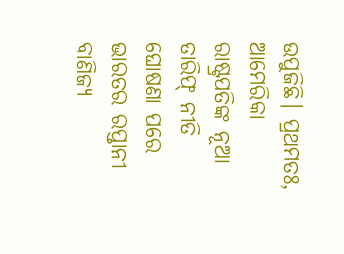ଉପୁଜିଛି। ପ୍ରଥମତଃ, ଆମେରିକା ରାଷ୍ଟ୍ରପତିଙ୍କ ନୂଆ ତାରିଫ୍‌‌ ନୀତି ଘୋଷଣା ପରେ ଭାରତର ରପ୍ତାନୀ ବାଣିଜ୍ୟ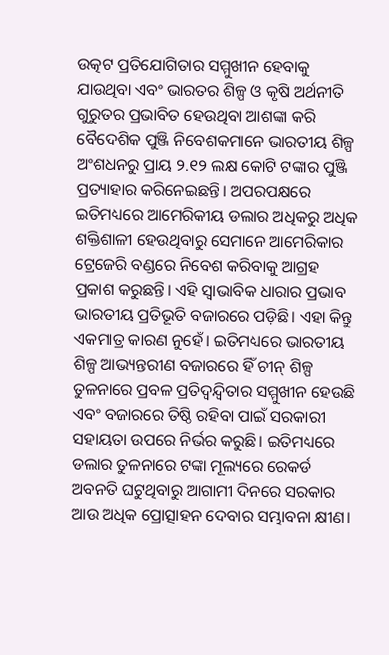ଉତ୍କଟ ପ୍ରତିଯୋଗିତାର ସମ୍ମୁଖୀନ ହେବାକୁ ଯାଉଥିବା ଏବଂ ଭାରତର ଶିଳ୍ପ ଓ କୃଷି ଅର୍ଥନୀତି ଗୁରୁତର ପ୍ରଭାବିତ ହେଉଥିବା ଆଶଙ୍କା କରି ବୈଦେଶିକ ପୁଞ୍ଜି ନିବେଶକମାନେ ଭାରତୀୟ ଶିଳ୍ପ ଅଂଶଧନରୁ ପ୍ରାୟ ୨.୧୨ ଲକ୍ଷ କୋଟି ଟଙ୍କାର ପୁଞ୍ଜି ପ୍ରତ୍ୟାହାର କରିନେଇଛନ୍ତି। ଅପରପକ୍ଷରେ ଇତିମଧ୍ୟରେ ଆମେରିକୀୟ ଡଲାର ଅଧିକରୁ ଅଧିକ ଶକ୍ତିଶାଳୀ ହେଉଥିବାରୁ ସେମାନେ ଆମେରିକାର ଟ୍ରେଜେରି ବଣ୍ଡରେ ନିବେଶ କରିବାକୁ ଆଗ୍ରହ ପ୍ରକାଶ କରୁଛନ୍ତି। ଏହି ସ୍ୱାଭାବିକ ଧାରାର ପ୍ରଭାବ ଭାରତୀୟ ପ୍ରତିଭୂତି ବଜାରରେ ପଡ଼ିଛି। ଏହା କିନ୍ତୁ ଏକମାତ୍ର କାରଣ ନୁହେଁ। ଇତିମଧ୍ୟରେ ଭାରତୀୟ ଶିଳ୍ପ ଆଭ୍ୟନ୍ତରୀଣ ବଜାରରେ ହିଁ ଚୀନ୍‌‌ ଶିଳ୍ପ ତୁଳନାରେ ପ୍ରବଳ ପ୍ରତିଦ୍ୱନ୍ଦ୍ୱିତାର ସମ୍ମୁଖୀନ ହେଉଛି ଏବଂ ବଜାରରେ ତିଷ୍ଠି ରହିବା ପାଇଁ ସରକାରୀ ସହାୟତା ଉପରେ ନିର୍ଭର କରୁଛି। ଇତିମଧ୍ୟରେ ଡଲାର ତୁଳନାରେ ଟଙ୍କା ମୂଲ୍ୟରେ ରେକର୍ଡ ଅବନତି ଘଟୁଥିବାରୁ ଆଗାମୀ ଦିନରେ ସରକାର ଆଉ ଅଧିକ ପ୍ରୋତ୍ସାହନ ଦେବାର ସମ୍ଭାବନା ‌‌କ୍ଷୀଣ।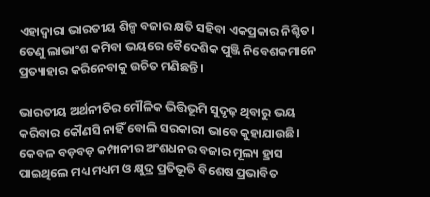ଏହାଦ୍ୱାରା ଭାରତୀୟ ଶିଳ୍ପ ବଜାର କ୍ଷତି ସହିବା ଏକପ୍ରକାର ନିଶ୍ଚିତ। ତେଣୁ ଲାଭାଂଶ କମିବା ଭୟରେ ବୈଦେଶିକ ପୁଞ୍ଜି ନିବେଶକମାନେ ପ୍ରତ୍ୟାହାର କରିନେବାକୁ ଉଚିତ ମଣିଛନ୍ତି।

ଭାରତୀୟ ଅର୍ଥନୀତିର ମୌଳିକ ଭିତ୍ତିଭୂମି ସୁଦୃଢ଼ ଥିବାରୁ ଭୟ କରିବାର କୌଣସି ନାହିଁ ବୋଲି ସରକାରୀ ଭାବେ କୁହାଯାଉଛି। କେବଳ ବଡ଼ବଡ଼ କମ୍ପାନୀର ଅଂଶଧନର ବଜାର ମୂଲ୍ୟ ହ୍ରାସ ପାଇଥିଲେ ମଧ୍ୟ ମଧ୍ୟମ ଓ କ୍ଷୁଦ୍ର ପ୍ରତିଭୂତି ବିଶେଷ ପ୍ରଭାବିତ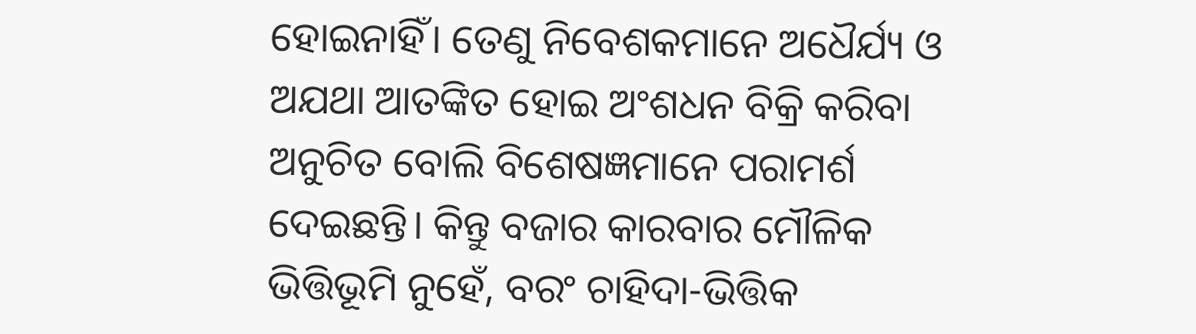ହୋଇନାହିଁ। ତେଣୁ ନିବେଶକମାନେ ଅଧୈର୍ଯ୍ୟ ଓ ଅଯଥା ଆତଙ୍କିତ ହୋଇ ଅଂଶଧନ ବିକ୍ରି କରିବା ଅନୁଚିତ ବୋଲି ବିଶେଷଜ୍ଞମାନେ ପରାମର୍ଶ ଦେଇଛନ୍ତି। କିନ୍ତୁ ବଜାର କାରବାର ମୌଳିକ ଭିତ୍ତିଭୂମି ନୁହେଁ, ବରଂ ଚାହିଦା-ଭିତ୍ତିକ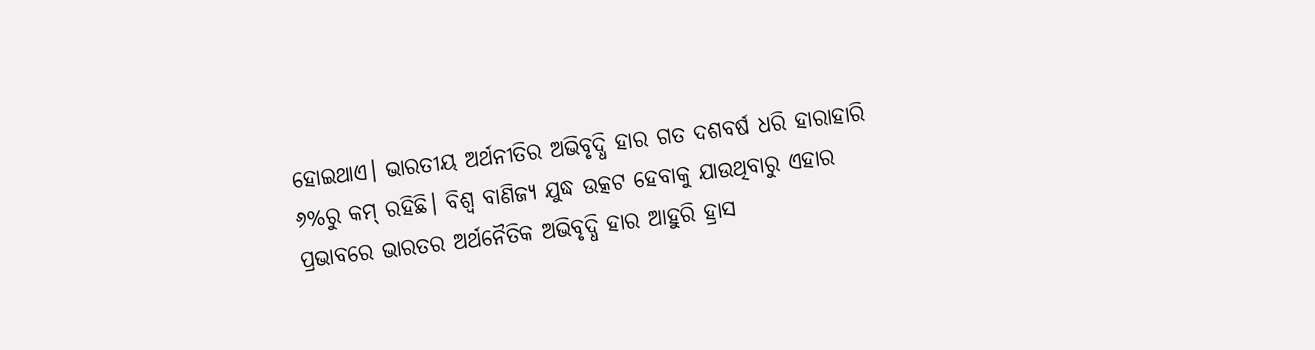ହୋଇଥାଏ। ଭାରତୀୟ ଅର୍ଥନୀତିର ଅଭିବୃଦ୍ଧି ହାର ଗତ ଦଶବର୍ଷ ଧରି ହାରାହାରି ୬%ରୁ କମ୍‌‌ ରହିଛି। ବିଶ୍ୱ ବାଣିଜ୍ୟ ଯୁଦ୍ଧ ଉତ୍କଟ ହେବାକୁ ଯାଉଥିବାରୁ ଏହାର ପ୍ରଭାବରେ ଭାରତର ଅର୍ଥନୈତିକ ଅଭିବୃଦ୍ଧି ହାର ଆହୁରି ହ୍ରାସ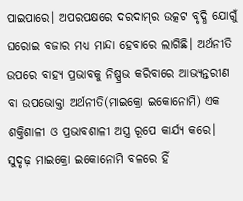ପାଇପାରେ। ଅପରପକ୍ଷରେ ଦରଦାମ୍‌‌ର ଉତ୍କଟ ବୃଦ୍ଧି ଯୋଗୁଁ ଘରୋଇ ବଜାର ମଧ୍ୟ ମାନ୍ଦା ହେବାରେ ଲାଗିଛି। ଅର୍ଥନୀତି ଉପରେ ବାହ୍ୟ ପ୍ରଭାବକୁ ନିଷ୍ପ୍ରଭ କରିବାରେ ଆଭ୍ୟନ୍ତରୀଣ ବା ଉପଭୋକ୍ତା ଅର୍ଥନୀତି(ମାଇକ୍ରୋ ଇକୋନୋମି) ଏକ ଶକ୍ତିଶାଳୀ ଓ ପ୍ରଭାବଶାଳୀ ଅସ୍ତ୍ର ରୂପେ କାର୍ଯ୍ୟ କରେ। ସୁଦୃଢ଼ ମାଇକ୍ରୋ ଇକୋନୋମି ବଳରେ ହିଁ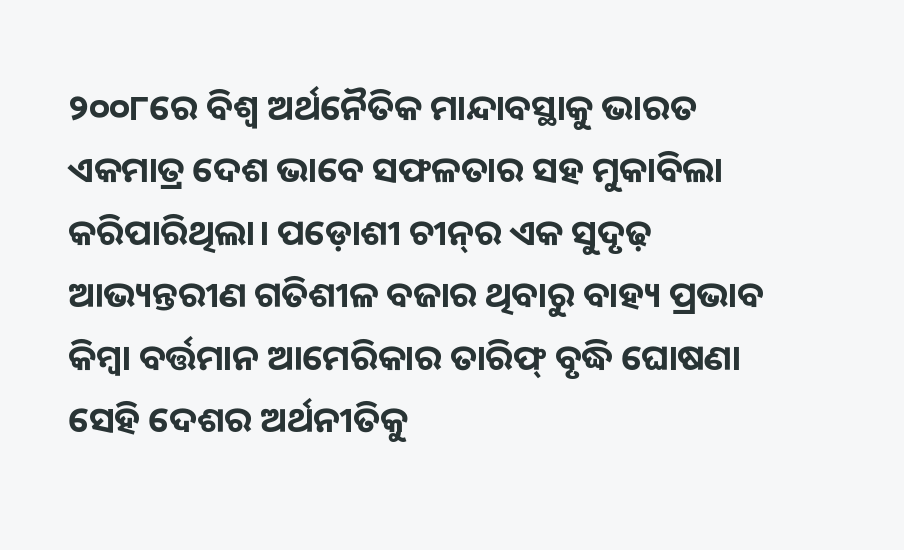୨୦୦୮ରେ ବିଶ୍ୱ ଅର୍ଥନୈତିକ ମାନ୍ଦାବସ୍ଥାକୁ ଭାରତ ଏକମାତ୍ର ଦେଶ ଭାବେ ସଫଳତାର ସହ ମୁକାବିଲା କରିପାରିଥିଲା। ପଡ଼ୋଶୀ ଚୀନ୍‌‌ର ଏକ ସୁଦୃଢ଼ ଆଭ୍ୟନ୍ତରୀଣ ଗତିଶୀଳ ବଜାର ଥିବାରୁ ବାହ୍ୟ ପ୍ରଭାବ କିମ୍ବା ବର୍ତ୍ତମାନ ଆମେରିକାର ତାରିଫ୍‌‌ ବୃଦ୍ଧି ଘୋଷଣା ସେହି ଦେଶର ଅର୍ଥନୀତିକୁ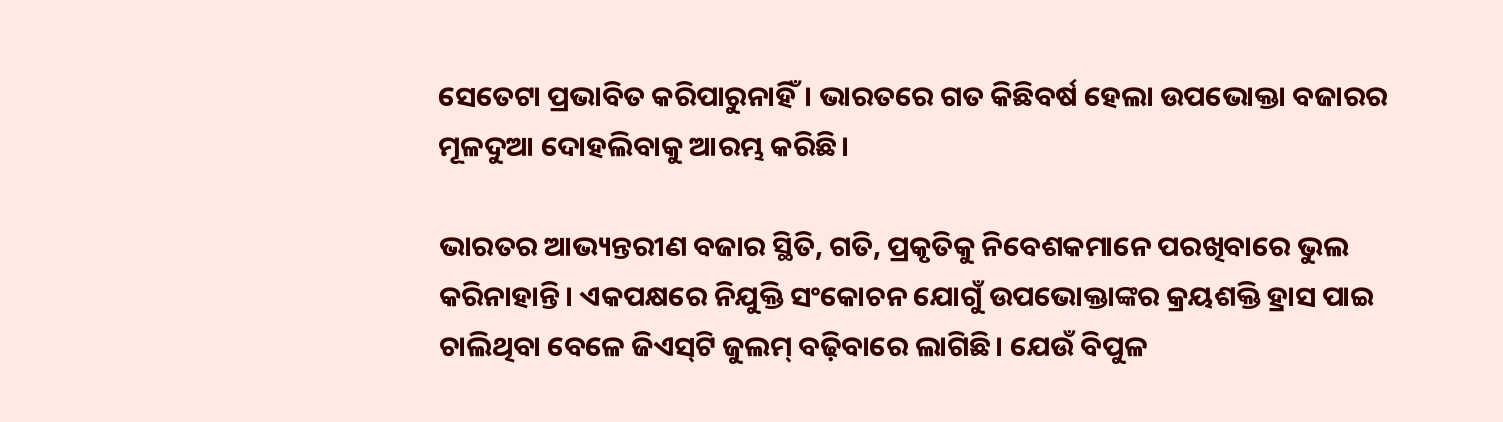ସେତେଟା ପ୍ରଭାବିତ କରିପାରୁନାହିଁ। ଭାରତରେ ଗତ କିଛିବର୍ଷ ହେଲା ଉପଭୋକ୍ତା ବଜାରର ମୂଳଦୁଆ ଦୋହଲିବାକୁ ଆରମ୍ଭ କରିଛି।

ଭାରତର ଆଭ୍ୟନ୍ତରୀଣ ବଜାର ସ୍ଥିତି, ଗତି, ପ୍ରକୃତିକୁ ନିବେଶକମାନେ ପରଖିବାରେ ଭୁଲ କରିନାହାନ୍ତି। ଏକପକ୍ଷରେ ନିଯୁକ୍ତି ସଂକୋଚନ ଯୋଗୁଁ ଉପଭୋକ୍ତାଙ୍କର କ୍ରୟଶକ୍ତି ହ୍ରାସ ପାଇ ଚାଲିଥିବା ବେଳେ ଜିଏସ୍‌‌ଟି ଜୁଲମ୍‌‌ ବଢ଼ିବାରେ ଲାଗିଛି। ଯେଉଁ ବିପୁଳ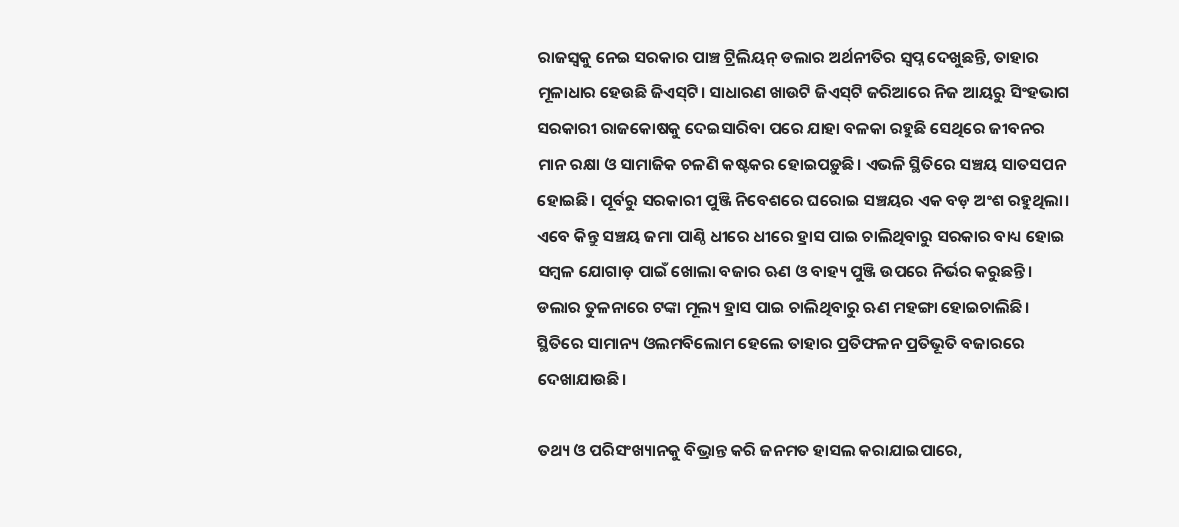ରାଜସ୍ୱକୁ ନେଇ ସରକାର ପାଞ୍ଚ ଟ୍ରିଲିୟନ୍‌‌ ଡଲାର ଅର୍ଥନୀତିର ସ୍ୱପ୍ନ ଦେଖୁଛନ୍ତି, ତାହାର ମୂଳାଧାର ହେଉଛି ଜିଏସ୍‌‌ଟି। ସାଧାରଣ ଖାଉଟି ଜିଏସ୍‌‌ଟି ଜରିଆରେ ନିଜ ଆୟରୁ ସିଂହଭାଗ ସରକାରୀ ରାଜକୋଷକୁ ଦେଇସାରିବା ପରେ ଯାହା ବଳକା ରହୁଛି ସେଥିରେ ଜୀବନର ମାନ ରକ୍ଷା ଓ ସାମାଜିକ ଚଳଣି କଷ୍ଟକର ହୋଇପଡ଼ୁଛି। ଏଭଳି ସ୍ଥିତିରେ ସଞ୍ଚୟ ସାତସପନ ହୋଇଛି। ପୂର୍ବରୁ ସରକାରୀ ପୁଞ୍ଜି ନିବେଶରେ ଘରୋଇ ସଞ୍ଚୟର ଏକ ବଡ଼ ଅଂଶ ରହୁଥିଲା। ଏବେ କିନ୍ତୁ ସଞ୍ଚୟ ଜମା ପାଣ୍ଠି ଧୀରେ ଧୀରେ ହ୍ରାସ ପାଇ ଚାଲିଥିବାରୁ ସରକାର ବାଧ୍ୟ ହୋଇ ସମ୍ବଳ ଯୋଗାଡ଼ ପାଇଁ ଖୋଲା ବଜାର ଋଣ ଓ ବାହ୍ୟ ପୁଞ୍ଜି ଉପରେ ନିର୍ଭର କରୁଛନ୍ତି। ଡଲାର ତୁଳନାରେ ଟଙ୍କା ମୂଲ୍ୟ ହ୍ରାସ ପାଇ ଚାଲିଥିବାରୁ ଋଣ ମହଙ୍ଗା ହୋଇଚାଲିଛି। ସ୍ଥିତିରେ ସାମାନ୍ୟ ଓଲମବିଲୋମ ହେଲେ ତାହାର ପ୍ରତିଫଳନ ପ୍ରତିଭୂତି ବଜାରରେ ଦେଖାଯାଉଛି।

ତଥ୍ୟ ଓ ପରିସଂଖ୍ୟାନକୁ ବିଭ୍ରାନ୍ତ କରି ଜନମତ ହାସଲ କରାଯାଇପାରେ,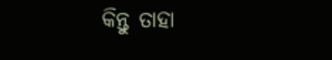କିନ୍ତୁ ତାହା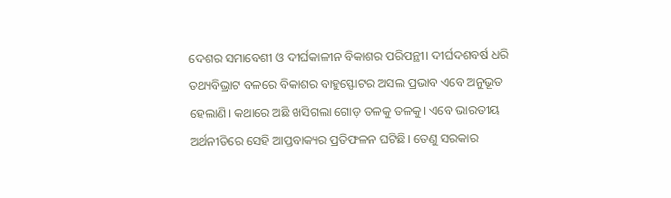ଦେଶର ସମାବେଶୀ ଓ ଦୀର୍ଘକାଳୀନ ବିକାଶର ପରିପନ୍ଥୀ। ଦୀର୍ଘଦଶବର୍ଷ ଧରି ତଥ୍ୟବିଭ୍ରାଟ ବଳରେ ବିକାଶର ବାହୁସ୍ଫୋଟର ଅସଲ ପ୍ରଭାବ ଏବେ ଅନୁଭୂତ ହେଲାଣି। କଥାରେ ଅଛି ଖସିଗଲା ଗୋଡ଼ ତଳକୁ ତଳକୁ। ଏବେ ଭାରତୀୟ ଅର୍ଥନୀତିରେ ସେହି ଆପ୍ତବାକ୍ୟର ପ୍ରତିଫଳନ ଘଟିଛି। ତେଣୁ ସରକାର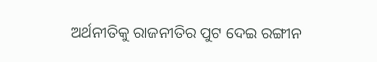ଅର୍ଥନୀତିକୁ ରାଜନୀତିର ପୁଟ ଦେଇ ରଙ୍ଗୀନ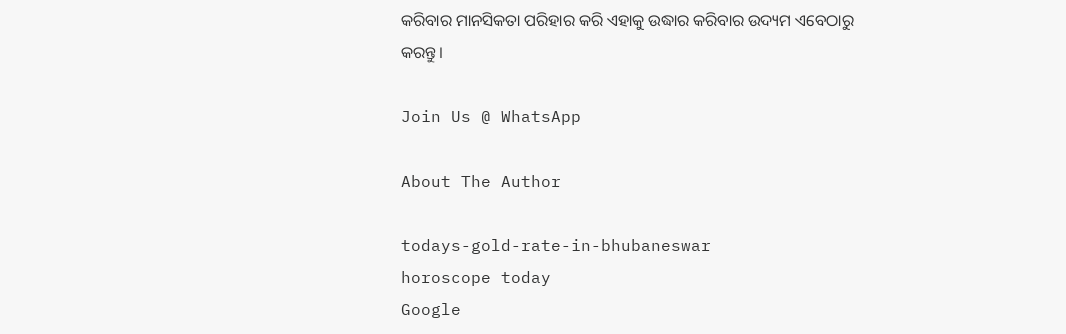କରିବାର ମାନସିକତା ପରିହାର କରି ଏହାକୁ ଉଦ୍ଧାର କରିବାର ଉଦ୍ୟମ ଏବେଠାରୁ କରନ୍ତୁ।

Join Us @ WhatsApp

About The Author

todays-gold-rate-in-bhubaneswar
horoscope today
Google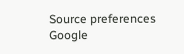Source preferences
Google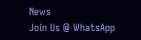News
Join Us @ WhatsApp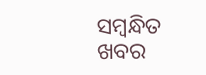ସମ୍ବନ୍ଧିତ ଖବର